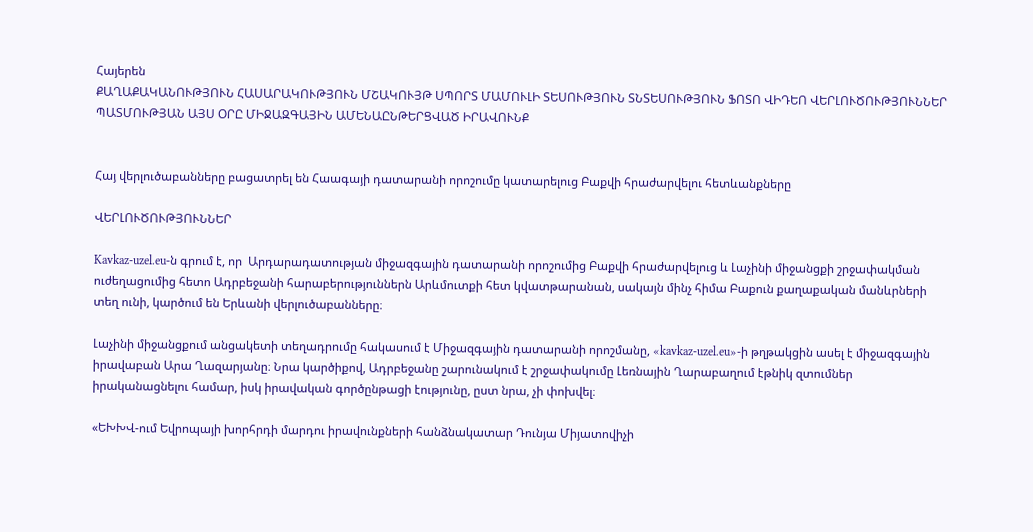Հայերեն
ՔԱՂԱՔԱԿԱՆՈՒԹՅՈՒՆ ՀԱՍԱՐԱԿՈՒԹՅՈՒՆ ՄՇԱԿՈՒՅԹ ՍՊՈՐՏ ՄԱՄՈՒԼԻ ՏԵՍՈՒԹՅՈՒՆ ՏՆՏԵՍՈՒԹՅՈՒՆ ՖՈՏՈ ՎԻԴԵՈ ՎԵՐԼՈՒԾՈՒԹՅՈՒՆՆԵՐ ՊԱՏՄՈՒԹՅԱՆ ԱՅՍ ՕՐԸ ՄԻՋԱԶԳԱՅԻՆ ԱՄԵՆԱԸՆԹԵՐՑՎԱԾ ԻՐԱՎՈՒՆՔ


Հայ վերլուծաբանները բացատրել են Հաագայի դատարանի որոշումը կատարելուց Բաքվի հրաժարվելու հետևանքները

ՎԵՐԼՈՒԾՈՒԹՅՈՒՆՆԵՐ

Kavkaz-uzel.eu-ն գրում է, որ  Արդարադատության միջազգային դատարանի որոշումից Բաքվի հրաժարվելուց և Լաչինի միջանցքի շրջափակման ուժեղացումից հետո Ադրբեջանի հարաբերություններն Արևմուտքի հետ կվատթարանան, սակայն մինչ հիմա Բաքուն քաղաքական մանևրների տեղ ունի, կարծում են Երևանի վերլուծաբանները։

Լաչինի միջանցքում անցակետի տեղադրումը հակասում է Միջազգային դատարանի որոշմանը, «kavkaz-uzel.eu»-ի թղթակցին ասել է միջազգային իրավաբան Արա Ղազարյանը։ Նրա կարծիքով, Ադրբեջանը շարունակում է շրջափակումը Լեռնային Ղարաբաղում էթնիկ զտումներ իրականացնելու համար, իսկ իրավական գործընթացի էությունը, ըստ նրա, չի փոխվել։

«ԵԽԽՎ-ում Եվրոպայի խորհրդի մարդու իրավունքների հանձնակատար Դունյա Միյատովիչի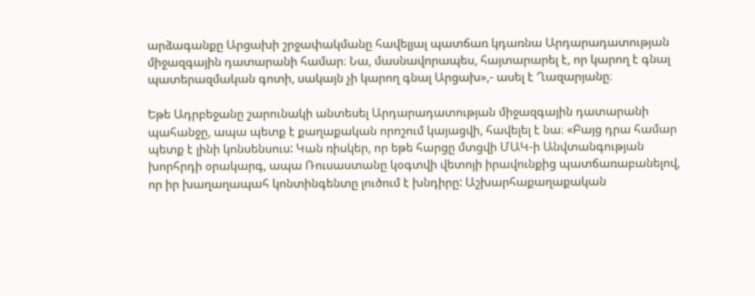արձագանքը Արցախի շրջափակմանը հավելյալ պատճառ կդառնա Արդարադատության միջազգային դատարանի համար։ Նա, մասնավորապես, հայտարարել է, որ կարող է գնալ պատերազմական գոտի, սակայն չի կարող գնալ Արցախ»,- ասել է Ղազարյանը։

Եթե Ադրբեջանը շարունակի անտեսել Արդարադատության միջազգային դատարանի պահանջը, ապա պետք է քաղաքական որոշում կայացվի, հավելել է նա։ «Բայց դրա համար պետք է լինի կոնսենսուս: Կան ռիսկեր, որ եթե հարցը մտցվի ՄԱԿ-ի Անվտանգության խորհրդի օրակարգ, ապա Ռուսաստանը կօգտվի վետոյի իրավունքից պատճառաբանելով, որ իր խաղաղապահ կոնտինգենտը լուծում է խնդիրը: Աշխարհաքաղաքական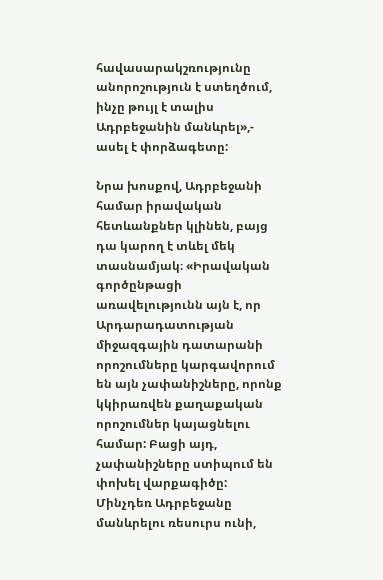հավասարակշռությունը անորոշություն է ստեղծում, ինչը թույլ է տալիս Ադրբեջանին մանևրել»,- ասել է փորձագետը:

Նրա խոսքով, Ադրբեջանի համար իրավական հետևանքներ կլինեն, բայց դա կարող է տևել մեկ տասնամյակ։ «Իրավական գործընթացի առավելությունն այն է, որ Արդարադատության միջազգային դատարանի որոշումները կարգավորում են այն չափանիշները, որոնք կկիրառվեն քաղաքական որոշումներ կայացնելու համար: Բացի այդ, չափանիշները ստիպում են փոխել վարքագիծը: Մինչդեռ Ադրբեջանը մանևրելու ռեսուրս ունի,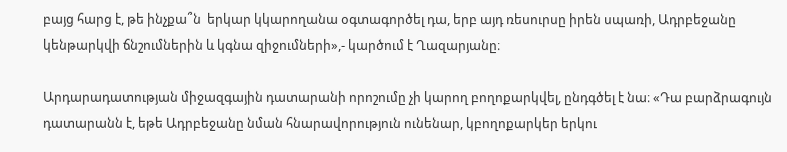բայց հարց է, թե ինչքա՞ն  երկար կկարողանա օգտագործել դա, երբ այդ ռեսուրսը իրեն սպառի, Ադրբեջանը կենթարկվի ճնշումներին և կգնա զիջումների»,- կարծում է Ղազարյանը։

Արդարադատության միջազգային դատարանի որոշումը չի կարող բողոքարկվել, ընդգծել է նա։ «Դա բարձրագույն դատարանն է, եթե Ադրբեջանը նման հնարավորություն ունենար, կբողոքարկեր երկու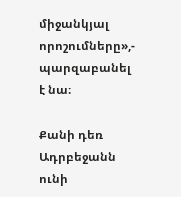միջանկյալ որոշումները»,- պարզաբանել է նա։

Քանի դեռ Ադրբեջանն ունի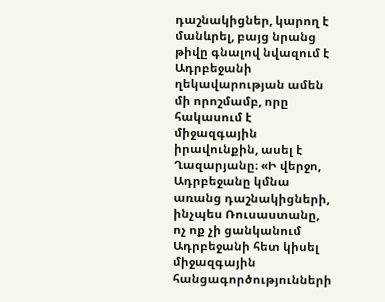դաշնակիցներ, կարող է մանևրել, բայց նրանց թիվը գնալով նվազում է Ադրբեջանի ղեկավարության ամեն մի որոշմամբ, որը հակասում է միջազգային իրավունքին, ասել է Ղազարյանը։ «Ի վերջո, Ադրբեջանը կմնա առանց դաշնակիցների, ինչպես Ռուսաստանը, ոչ ոք չի ցանկանում Ադրբեջանի հետ կիսել միջազգային հանցագործությունների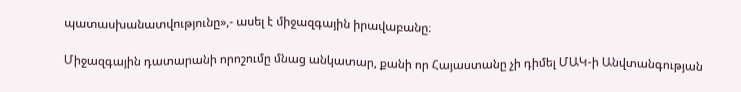պատասխանատվությունը»,- ասել է միջազգային իրավաբանը։

Միջազգային դատարանի որոշումը մնաց անկատար, քանի որ Հայաստանը չի դիմել ՄԱԿ-ի Անվտանգության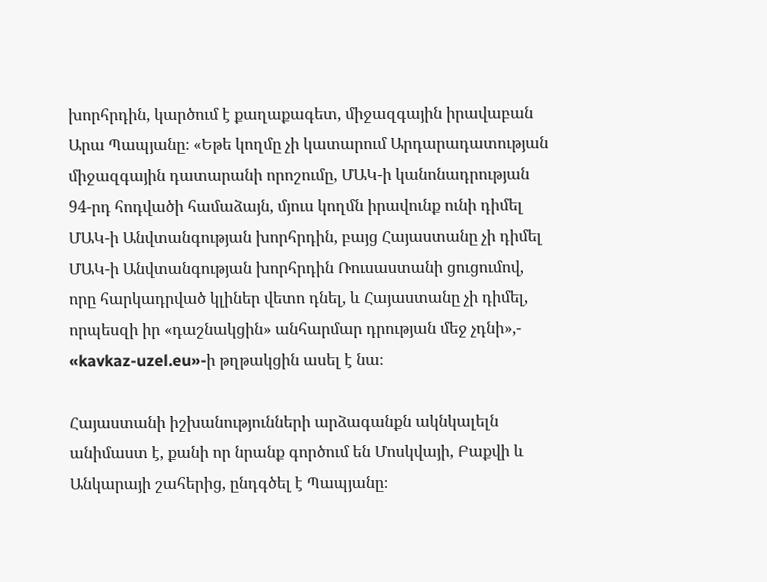խորհրդին, կարծում է քաղաքագետ, միջազգային իրավաբան Արա Պապյանը։ «Եթե կողմը չի կատարում Արդարադատության միջազգային դատարանի որոշումը, ՄԱԿ-ի կանոնադրության 94-րդ հոդվածի համաձայն, մյուս կողմն իրավունք ունի դիմել ՄԱԿ-ի Անվտանգության խորհրդին, բայց Հայաստանը չի դիմել ՄԱԿ-ի Անվտանգության խորհրդին Ռուսաստանի ցուցումով, որը հարկադրված կլիներ վետո դնել, և Հայաստանը չի դիմել, որպեսզի իր «դաշնակցին» անհարմար դրության մեջ չդնի»,- «kavkaz-uzel.eu»-ի թղթակցին ասել է նա։

Հայաստանի իշխանությունների արձագանքն ակնկալելն անիմաստ է, քանի որ նրանք գործում են Մոսկվայի, Բաքվի և Անկարայի շահերից, ընդգծել է Պապյանը։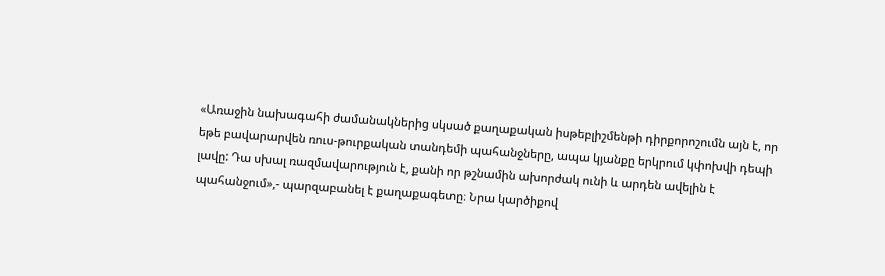«Առաջին նախագահի ժամանակներից սկսած քաղաքական իսթեբլիշմենթի դիրքորոշումն այն է, որ եթե բավարարվեն ռուս-թուրքական տանդեմի պահանջները, ապա կյանքը երկրում կփոխվի դեպի լավը: Դա սխալ ռազմավարություն է, քանի որ թշնամին ախորժակ ունի և արդեն ավելին է պահանջում»,- պարզաբանել է քաղաքագետը։ Նրա կարծիքով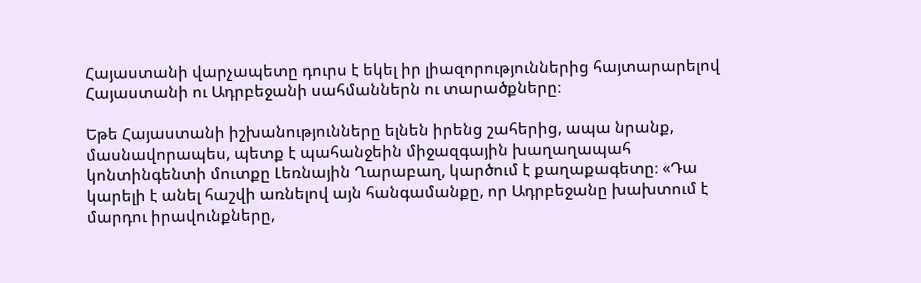Հայաստանի վարչապետը դուրս է եկել իր լիազորություններից հայտարարելով Հայաստանի ու Ադրբեջանի սահմաններն ու տարածքները։

Եթե Հայաստանի իշխանությունները ելնեն իրենց շահերից, ապա նրանք, մասնավորապես, պետք է պահանջեին միջազգային խաղաղապահ կոնտինգենտի մուտքը Լեռնային Ղարաբաղ, կարծում է քաղաքագետը։ «Դա կարելի է անել հաշվի առնելով այն հանգամանքը, որ Ադրբեջանը խախտում է մարդու իրավունքները,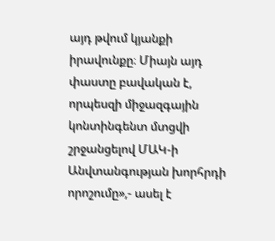այդ թվում կյանքի իրավունքը։ Միայն այդ փաստը բավական է, որպեսզի միջազգային կոնտինգենտ մտցվի շրջանցելով ՄԱԿ-ի Անվտանգության խորհրդի որոշումը»,- ասել է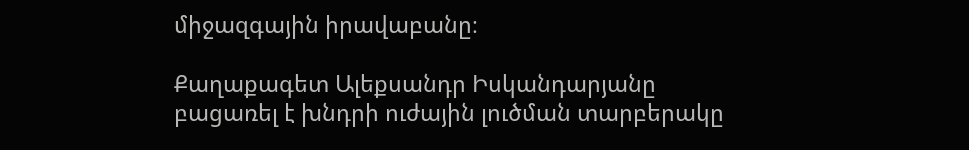միջազգային իրավաբանը։

Քաղաքագետ Ալեքսանդր Իսկանդարյանը բացառել է խնդրի ուժային լուծման տարբերակը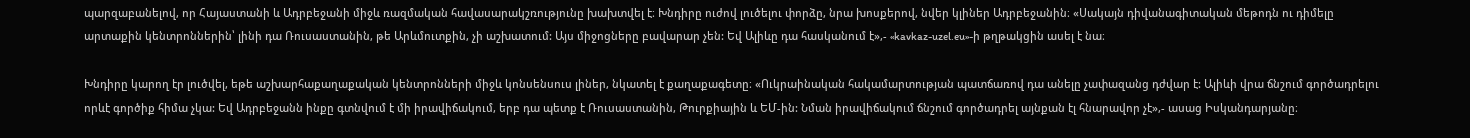պարզաբանելով, որ Հայաստանի և Ադրբեջանի միջև ռազմական հավասարակշռությունը խախտվել է։ Խնդիրը ուժով լուծելու փորձը, նրա խոսքերով, նվեր կլիներ Ադրբեջանին։ «Սակայն դիվանագիտական մեթոդն ու դիմելը արտաքին կենտրոններին՝ լինի դա Ռուսաստանին, թե Արևմուտքին, չի աշխատում: Այս միջոցները բավարար չեն: Եվ Ալիևը դա հասկանում է»,- «kavkaz-uzel.eu»-ի թղթակցին ասել է նա։

Խնդիրը կարող էր լուծվել, եթե աշխարհաքաղաքական կենտրոնների միջև կոնսենսուս լիներ, նկատել է քաղաքագետը։ «Ուկրաինական հակամարտության պատճառով դա անելը չափազանց դժվար է: Ալիևի վրա ճնշում գործադրելու որևէ գործիք հիմա չկա: Եվ Ադրբեջանն ինքը գտնվում է մի իրավիճակում, երբ դա պետք է Ռուսաստանին, Թուրքիային և ԵՄ-ին: Նման իրավիճակում ճնշում գործադրել այնքան էլ հնարավոր չէ»,- ասաց Իսկանդարյանը։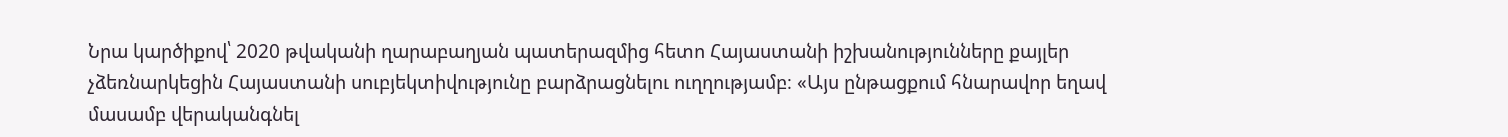Նրա կարծիքով՝ 2020 թվականի ղարաբաղյան պատերազմից հետո Հայաստանի իշխանությունները քայլեր չձեռնարկեցին Հայաստանի սուբյեկտիվությունը բարձրացնելու ուղղությամբ։ «Այս ընթացքում հնարավոր եղավ մասամբ վերականգնել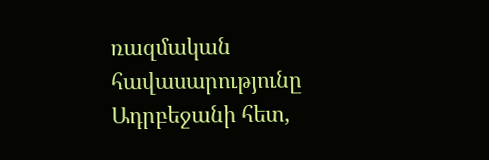ռազմական հավասարությունը Ադրբեջանի հետ,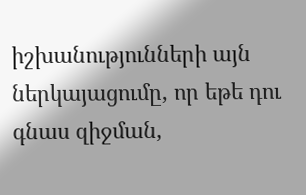իշխանությունների այն ներկայացումը, որ եթե դու գնաս զիջման,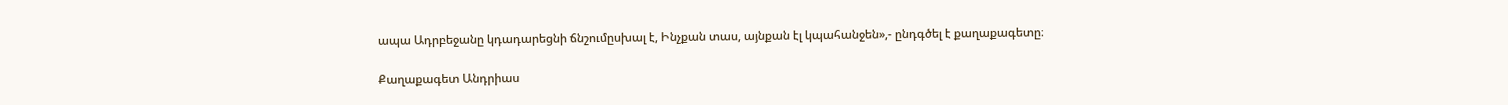ապա Ադրբեջանը կդադարեցնի ճնշումըսխալ է, Ինչքան տաս, այնքան էլ կպահանջեն»,- ընդգծել է քաղաքագետը։

Քաղաքագետ Անդրիաս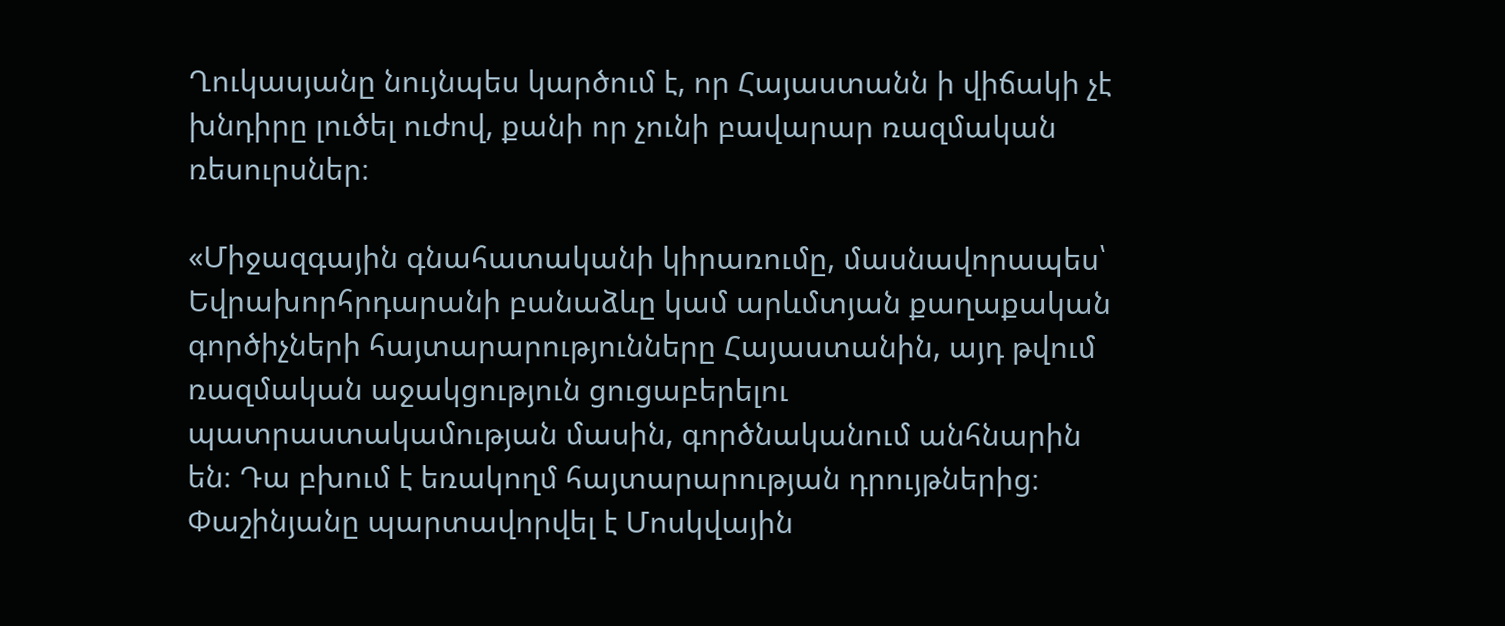Ղուկասյանը նույնպես կարծում է, որ Հայաստանն ի վիճակի չէ խնդիրը լուծել ուժով, քանի որ չունի բավարար ռազմական ռեսուրսներ։

«Միջազգային գնահատականի կիրառումը, մասնավորապես՝ Եվրախորհրդարանի բանաձևը կամ արևմտյան քաղաքական գործիչների հայտարարությունները Հայաստանին, այդ թվում ռազմական աջակցություն ցուցաբերելու պատրաստակամության մասին, գործնականում անհնարին են։ Դա բխում է եռակողմ հայտարարության դրույթներից։ Փաշինյանը պարտավորվել է Մոսկվային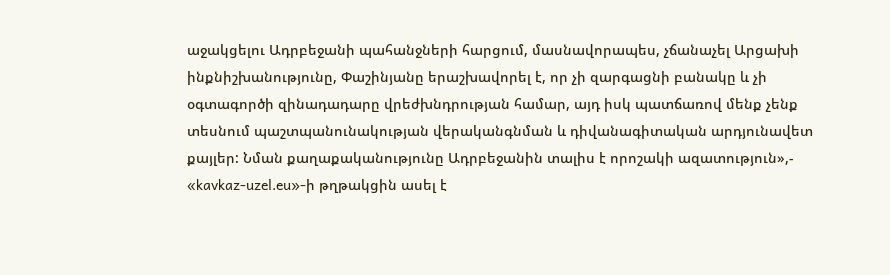աջակցելու Ադրբեջանի պահանջների հարցում, մասնավորապես, չճանաչել Արցախի ինքնիշխանությունը, Փաշինյանը երաշխավորել է, որ չի զարգացնի բանակը և չի օգտագործի զինադադարը վրեժխնդրության համար, այդ իսկ պատճառով մենք չենք տեսնում պաշտպանունակության վերականգնման և դիվանագիտական արդյունավետ քայլեր: Նման քաղաքականությունը Ադրբեջանին տալիս է որոշակի ազատություն»,- «kavkaz-uzel.eu»-ի թղթակցին ասել է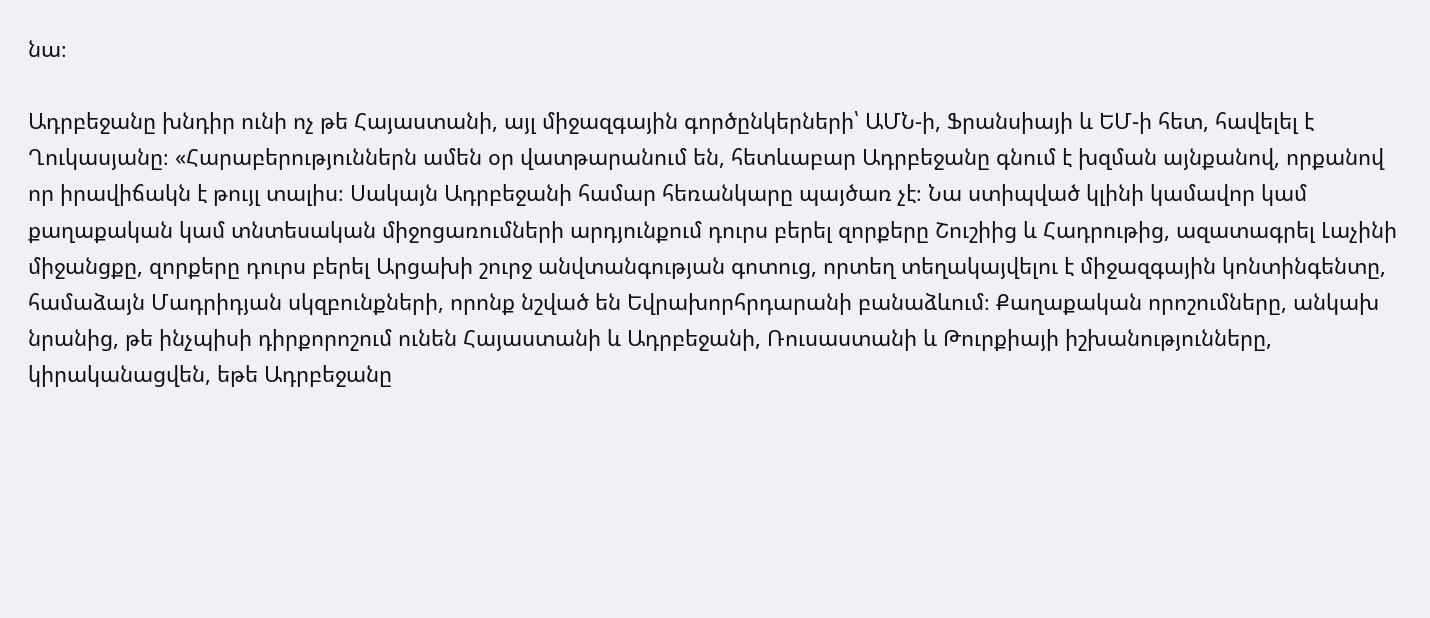նա։

Ադրբեջանը խնդիր ունի ոչ թե Հայաստանի, այլ միջազգային գործընկերների՝ ԱՄՆ-ի, Ֆրանսիայի և ԵՄ-ի հետ, հավելել է Ղուկասյանը։ «Հարաբերություններն ամեն օր վատթարանում են, հետևաբար Ադրբեջանը գնում է խզման այնքանով, որքանով որ իրավիճակն է թույլ տալիս։ Սակայն Ադրբեջանի համար հեռանկարը պայծառ չէ։ Նա ստիպված կլինի կամավոր կամ քաղաքական կամ տնտեսական միջոցառումների արդյունքում դուրս բերել զորքերը Շուշիից և Հադրութից, ազատագրել Լաչինի միջանցքը, զորքերը դուրս բերել Արցախի շուրջ անվտանգության գոտուց, որտեղ տեղակայվելու է միջազգային կոնտինգենտը, համաձայն Մադրիդյան սկզբունքների, որոնք նշված են Եվրախորհրդարանի բանաձևում։ Քաղաքական որոշումները, անկախ նրանից, թե ինչպիսի դիրքորոշում ունեն Հայաստանի և Ադրբեջանի, Ռուսաստանի և Թուրքիայի իշխանությունները,  կիրականացվեն, եթե Ադրբեջանը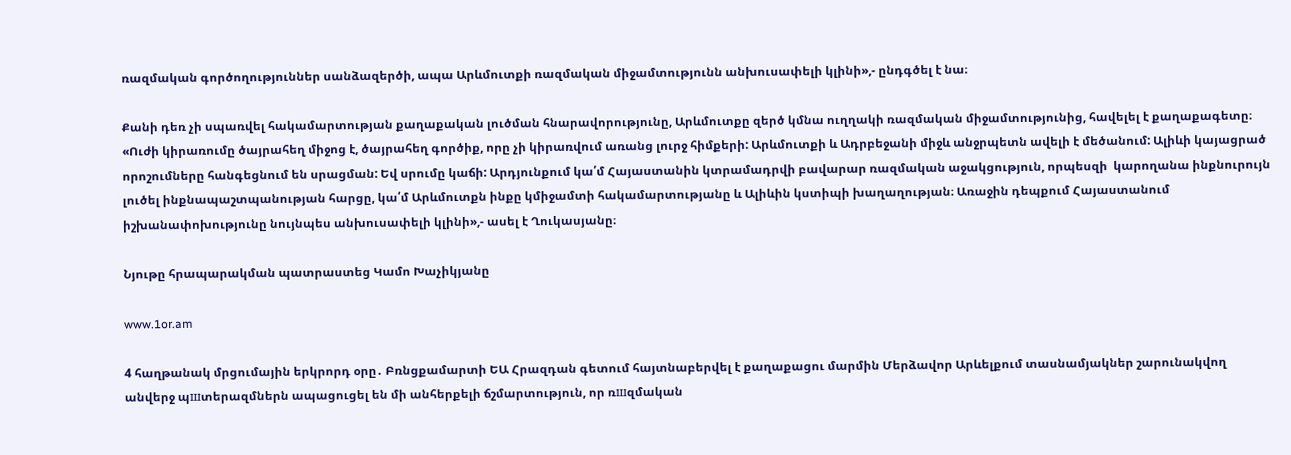ռազմական գործողություններ սանձազերծի, ապա Արևմուտքի ռազմական միջամտությունն անխուսափելի կլինի»,- ընդգծել է նա։

Քանի դեռ չի սպառվել հակամարտության քաղաքական լուծման հնարավորությունը, Արևմուտքը զերծ կմնա ուղղակի ռազմական միջամտությունից, հավելել է քաղաքագետը։ «Ուժի կիրառումը ծայրահեղ միջոց է, ծայրահեղ գործիք, որը չի կիրառվում առանց լուրջ հիմքերի: Արևմուտքի և Ադրբեջանի միջև անջրպետն ավելի է մեծանում: Ալիևի կայացրած որոշումները հանգեցնում են սրացման: Եվ սրումը կաճի: Արդյունքում կա՛մ Հայաստանին կտրամադրվի բավարար ռազմական աջակցություն, որպեսզի  կարողանա ինքնուրույն լուծել ինքնապաշտպանության հարցը, կա՛մ Արևմուտքն ինքը կմիջամտի հակամարտությանը և Ալիևին կստիպի խաղաղության։ Առաջին դեպքում Հայաստանում իշխանափոխությունը նույնպես անխուսափելի կլինի»,- ասել է Ղուկասյանը։

Նյութը հրապարակման պատրաստեց Կամո Խաչիկյանը

www.1or.am

4 հաղթանակ մրցումային երկրորդ օրը․ Բռնցքամարտի ԵԱ Հրազդան գետում հայտնաբերվել է քաղաքացու մարմին Մերձավոր Արևելքում տասնամյակներ շարունակվող անվերջ պшտերազմներն ապացուցել են մի անհերքելի ճշմարտություն, որ ռшզմական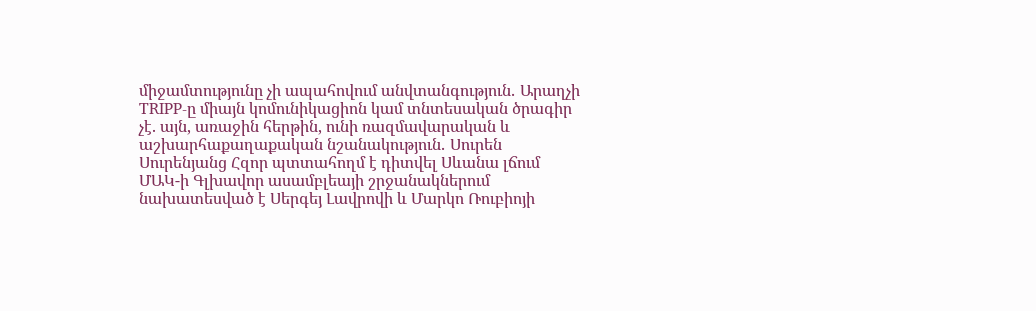միջամտությունը չի ապահովում անվտանգություն․ Արաղչի TRIPP-ը միայն կոմունիկացիոն կամ տնտեսական ծրագիր չէ. այն, առաջին հերթին, ունի ռազմավարական և աշխարհաքաղաքական նշանակություն․ Սուրեն Սուրենյանց Հզոր պտտահողմ է դիտվել Սևանա լճում ՄԱԿ-ի Գլխավոր ասամբլեայի շրջանակներում նախատեսված է Սերգեյ Լավրովի և Մարկո Ռուբիոյի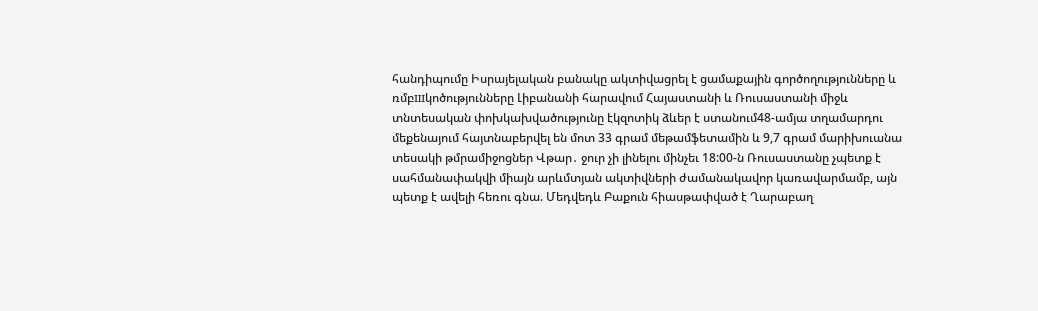հանդիպումը Իսրայելական բանակը ակտիվացրել է ցամաքային գործողությունները և ռմբшկոծությունները Լիբանանի հարավում Հայաստանի և Ռուսաստանի միջև տնտեսական փոխկախվածությունը էկզոտիկ ձևեր է ստանում48-ամյա տղամարդու մեքենայում հայտնաբերվել են մոտ 33 գրամ մեթամֆետամին և 9,7 գրամ մարիխուանա տեսակի թմրամիջոցներ Վթար․ ջուր չի լինելու մինչեւ 18:00-ն Ռուսաստանը չպետք է սահմանափակվի միայն արևմտյան ակտիվների ժամանակավոր կառավարմամբ, այն պետք է ավելի հեռու գնա. Մեդվեդև Բաքուն հիասթափված է Ղարաբաղ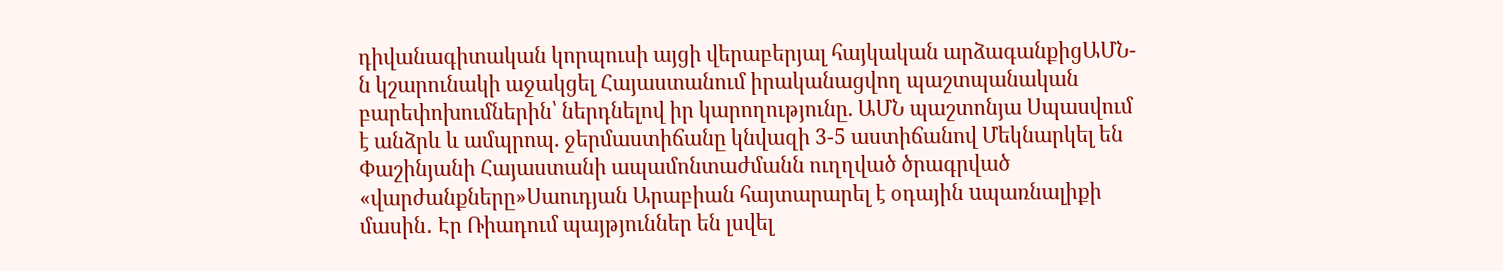դիվանագիտական կորպուսի այցի վերաբերյալ հայկական արձագանքիցԱՄՆ-ն կշարունակի աջակցել Հայաստանում իրականացվող պաշտպանական բարեփոխումներին՝ ներդնելով իր կարողությունը. ԱՄՆ պաշտոնյա Սպասվում է անձրև և ամպրոպ. ջերմաստիճանը կնվազի 3-5 աստիճանով Մեկնարկել են Փաշինյանի Հայաստանի ապամոնտաժմանն ուղղված ծրագրված «վարժանքները»Սաուդյան Արաբիան հայտարարել է օդային uպառնալիքի մասին․ Էր Ռիադում պայթյուններ են լսվել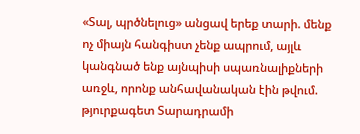«Տալ, պրծնելուց» անցավ երեք տարի. մենք ոչ միայն հանգիստ չենք ապրում, այլև կանգնած ենք այնպիսի սպառնալիքների առջև, որոնք անհավանական էին թվում. թյուրքագետ Տարադրամի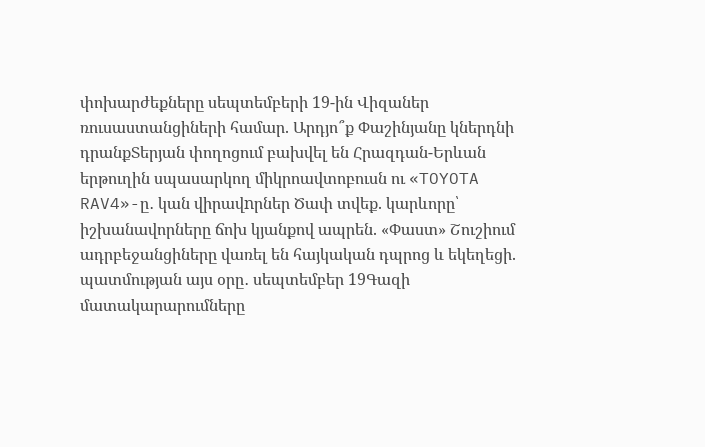փոխարժեքները սեպտեմբերի 19-ին Վիզաներ ռուսաստանցիների համար. Արդյո՞ք Փաշինյանը կներդնի դրանքՏերյան փողոցում բախվել են Հրազդան-Երևան երթուղին սպասարկող միկրոավտոբուսն ու «TOYOTA RAV4»-ը․ կան վիրավnրներ Ծափ տվեք. կարևորը՝ իշխանավորները ճոխ կյանքով ապրեն. «Փաստ» Շուշիում ադրբեջանցիները վառել են հայկական դպրոց և եկեղեցի. պատմության այս օրը․ սեպտեմբեր 19Գազի մատակարարումները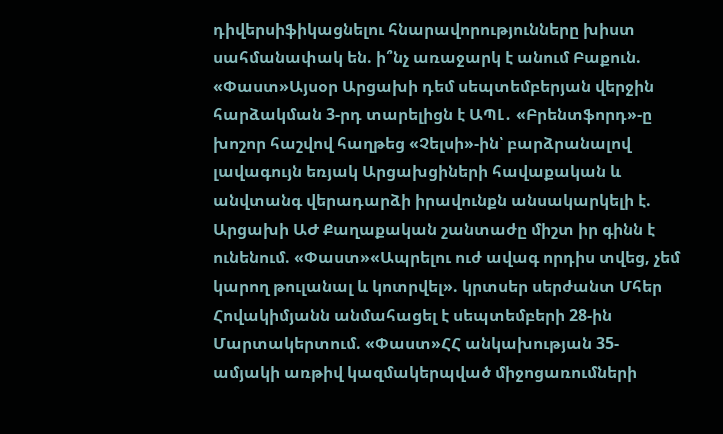դիվերսիֆիկացնելու հնարավորությունները խիստ սահմանափակ են. ի՞նչ առաջարկ է անում Բաքուն. «Փաստ»Այսօր Արցախի դեմ սեպտեմբերյան վերջին հարձակման 3-րդ տարելիցն է ԱՊԼ․ «Բրենտֆորդ»-ը խոշոր հաշվով հաղթեց «Չելսի»-ին՝ բարձրանալով լավագույն եռյակ Արցախցիների հավաքական և անվտանգ վերադարձի իրավունքն անսակարկելի է. Արցախի ԱԺ Քաղաքական շանտաժը միշտ իր գինն է ունենում. «Փաստ»«Ապրելու ուժ ավագ որդիս տվեց, չեմ կարող թուլանալ և կոտրվել». կրտսեր սերժանտ Մհեր Հովակիմյանն անմահացել է սեպտեմբերի 28-ին Մարտակերտում. «Փաստ»ՀՀ անկախության 35-ամյակի առթիվ կազմակերպված միջոցառումների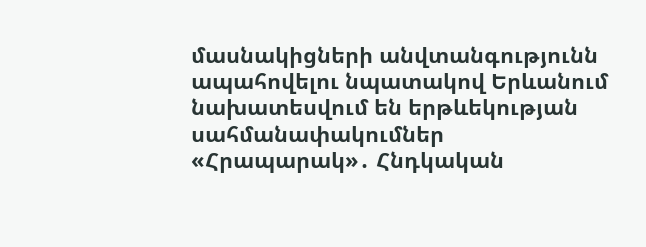մասնակիցների անվտանգությունն ապահովելու նպատակով Երևանում նախատեսվում են երթևեկության սահմանափակումներ «Հրապարակ»․ Հնդկական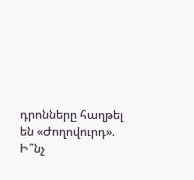դրոնները հաղթել են «Ժողովուրդ». Ի՞նչ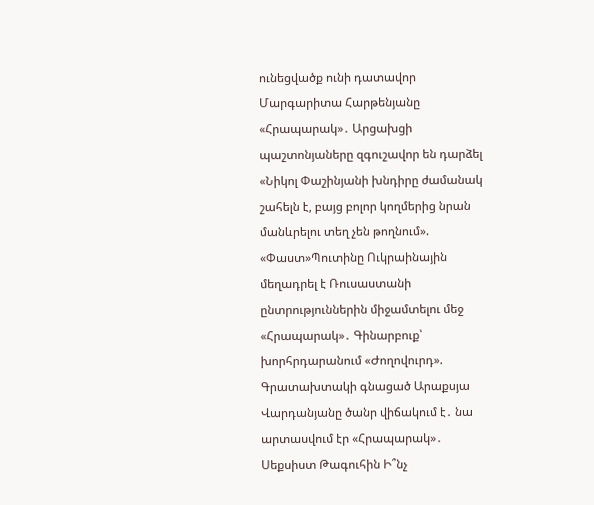ունեցվածք ունի դատավոր Մարգարիտա Հարթենյանը «Հրապարակ»․ Արցախցի պաշտոնյաները զգուշավոր են դարձել «Նիկոլ Փաշինյանի խնդիրը ժամանակ շահելն է, բայց բոլոր կողմերից նրան մանևրելու տեղ չեն թողնում». «Փաստ»Պուտինը Ուկրաինային մեղադրել է Ռուսաստանի ընտրություններին միջամտելու մեջ «Հրապարակ»․ Գինարբուք՝ խորհրդարանում «Ժողովուրդ». Գրատախտակի գնացած Արաքսյա Վարդանյանը ծանր վիճակում է․ նա արտասվում էր «Հրապարակ»․ Սեքսիստ Թագուհին Ի՞նչ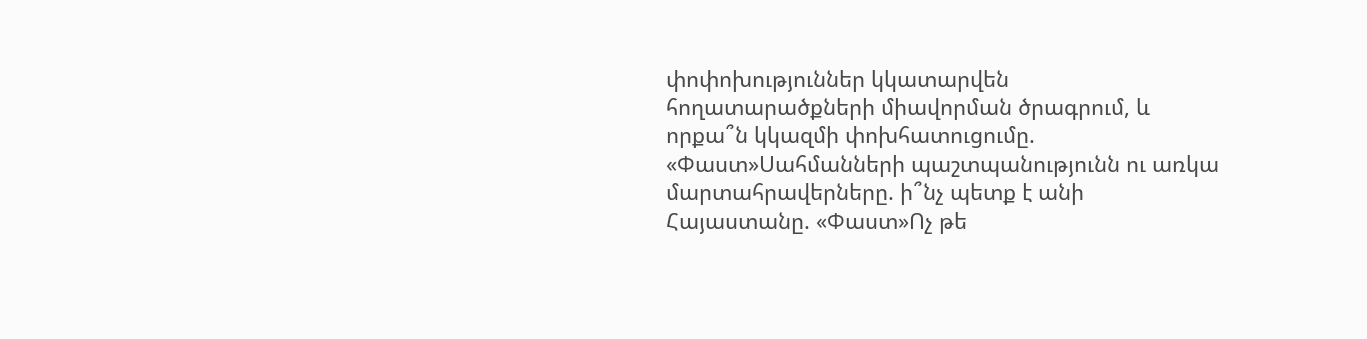փոփոխություններ կկատարվեն հողատարածքների միավորման ծրագրում, և որքա՞ն կկազմի փոխհատուցումը. «Փաստ»Սահմանների պաշտպանությունն ու առկա մարտահրավերները. ի՞նչ պետք է անի Հայաստանը. «Փաստ»Ոչ թե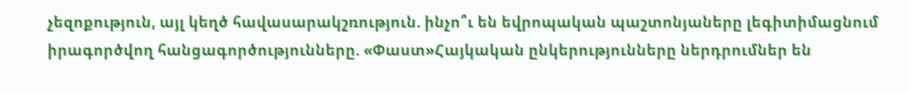չեզոքություն, այլ կեղծ հավասարակշռություն. ինչո՞ւ են եվրոպական պաշտոնյաները լեգիտիմացնում իրագործվող հանցագործությունները. «Փաստ»Հայկական ընկերությունները ներդրումներ են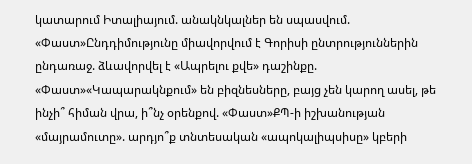կատարում Իտալիայում. անակնկալներ են սպասվում. «Փաստ»Ընդդիմությունը միավորվում է Գորիսի ընտրություններին ընդառաջ. ձևավորվել է «Ապրելու քվե» դաշինքը. «Փաստ»«Կապարակնքում» են բիզնեսները, բայց չեն կարող ասել, թե ինչի՞ հիման վրա, ի՞նչ օրենքով. «Փաստ»ՔՊ-ի իշխանության «մայրամուտը». արդյո՞ք տնտեսական «ապոկալիպսիսը» կբերի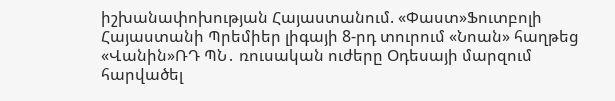իշխանափոխության Հայաստանում. «Փաստ»Ֆուտբոլի Հայաստանի Պրեմիեր լիգայի 8-րդ տուրում «Նոան» հաղթեց «Վանին»ՌԴ ՊՆ․ ռուսական ուժերը Օդեսայի մարզում հարվածել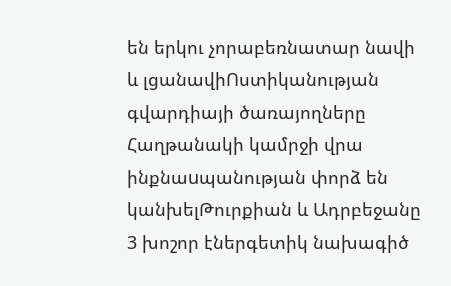են երկու չորաբեռնատար նավի և լցանավիՈստիկանության գվարդիայի ծառայողները Հաղթանակի կամրջի վրա ինքնաuպանության փորձ են կանխելԹուրքիան և Ադրբեջանը 3 խոշոր էներգետիկ նախագիծ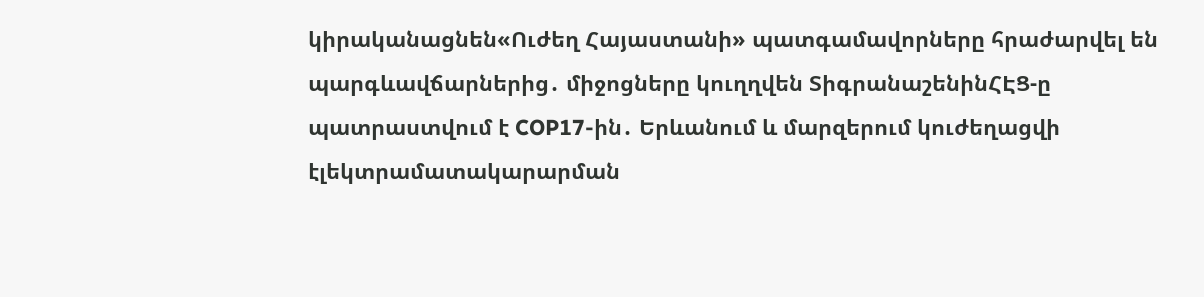կիրականացնեն«Ուժեղ Հայաստանի» պատգամավորները հրաժարվել են պարգևավճարներից․ միջոցները կուղղվեն ՏիգրանաշենինՀԷՑ-ը պատրաստվում է COP17-ին․ Երևանում և մարզերում կուժեղացվի էլեկտրամատակարարման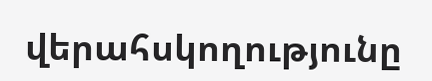վերահսկողությունը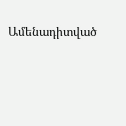Ամենադիտված